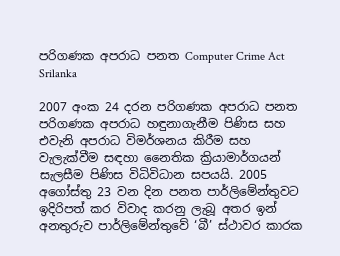පරිගණක අපරාධ පනත Computer Crime Act Srilanka

2007 අංක 24 දරන පරිගණක අපරාධ පනත පරිගණක අපරාධ හඳුනාගැනීම පිණිස සහ එවැනි අපරාධ විමර්ශනය කිරීම සහ වැලැක්වීම සඳහා නෛතික ක්‍රියාමාර්ගයන් සැලසීම පිණිස විධිවිධාන සපයයි. 2005 අගෝස්තු 23 වන දින පනත පාර්ලිමේන්තුවට ඉදිරිපත් කර විවාද කරනු ලැබූ අතර ඉන් අනතුරුව පාර්ලිමේන්තුවේ ‘බී’ ස්ථාවර කාරක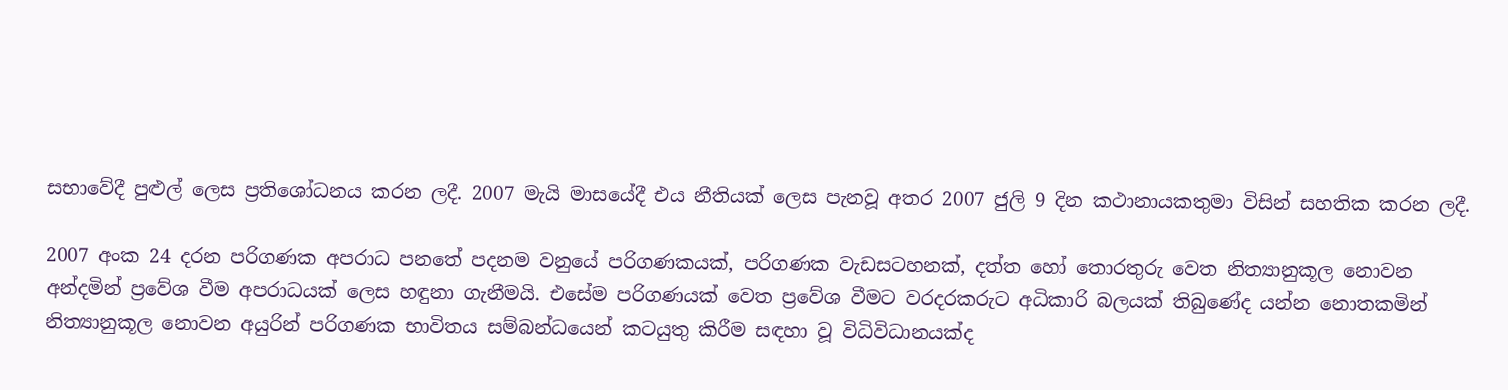සභාවේදී පුළුල් ලෙස ප්‍රතිශෝධනය කරන ලදී. 2007 මැයි මාසයේදී එය නීතියක් ලෙස පැනවූ අතර 2007 ජුලි 9 දින කථානායකතුමා විසින් සහතික කරන ලදී.

2007 අංක 24 දරන පරිගණක අපරාධ පනතේ පදනම වනුයේ පරිගණකයක්, පරිගණක වැඩසටහනක්, දත්ත හෝ තොරතුරු වෙත නිත්‍යානුකූල නොවන අන්දමින් ප්‍රවේශ වීම අපරාධයක් ලෙස හඳුනා ගැනීමයි. එසේම පරිගණයක් වෙත ප්‍රවේශ වීමට වරදරකරුට අධිකාරි බලයක් තිබුණේද යන්න නොතකමින් නිත්‍යානුකූල නොවන අයුරින් පරිගණක භාවිතය සම්බන්ධයෙන් කටයුතු කිරීම සඳහා වූ විධිවිධානයක්ද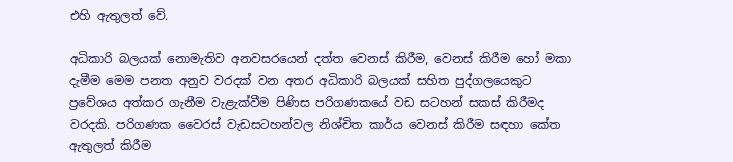එහි ඇතුලත් වේ.

අධිකාරි බලයක් නොමැතිව අනවසරයෙන් දත්ත වෙනස් කිරීම, වෙනස් කිරීම හෝ මකා දැමීම මෙම පනත අනුව වරදක් වන අතර අධිකාරි බලයක් සහිත පුද්ගලයෙකුට ප්‍රවේශය අත්කර ගැනීම වැළැක්වීම පිණිස පරිගණකයේ වඩ සටහන් සකස් කිරී‍මද වරදකි. පරිගණක වෛරස් වැඩසටහන්වල නිශ්චිත කාර්ය වෙනස් කිරීම සඳහා කේත ඇතුලත් කිරීම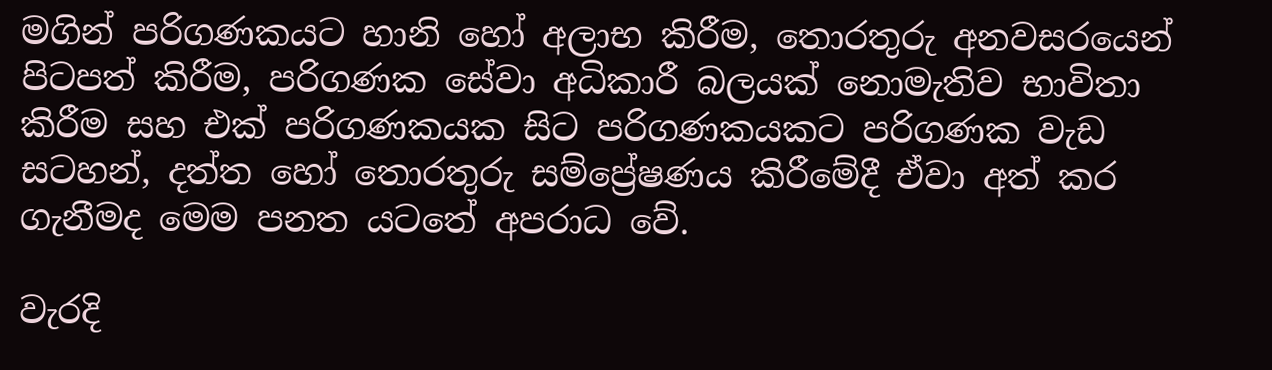මගින් පරිගණකයට හානි හෝ අලාභ කිරීම, තොරතුරු අනවසරයෙන් පිටපත් කිරීම, පරිගණක සේවා අධිකාරී බලයක් නොමැතිව භාවිතා කිරීම සහ එක් පරිගණකයක සිට පරිගණකයකට පරිගණක වැඩ සටහන්, දත්ත හෝ තොරතුරු සම්ප්‍රේෂණය කිරීමේදී ඒවා අත් කර ගැනීමද මෙම පනත යටතේ අපරාධ වේ.

වැරදි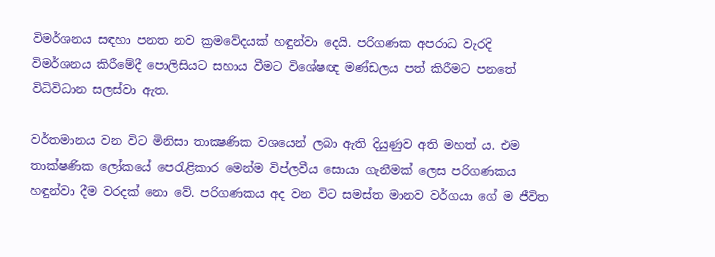වි‍මර්ශනය සඳහා පනත නව ක්‍රමවේදයක් හඳුන්වා දෙයි. පරිගණක අපරාධ වැරදි විමර්ශනය කිරීමේදී පොලිසියට සහාය වීමට විශේෂඥ මණ්ඩලය පත් කිරීමට පනතේ විධිවිධාන සලස්වා ඇත.

වර්තමානය වන විට මිනිසා තාක්‍ෂණික වශයෙන් ලබා ඇති දියුණුව අති මහත් ය. එම තාක්‌ෂණික ලෝකයේ පෙරැළිකාර මෙන්ම විප්ලවීය සොයා ගැනීමක්‌ ලෙස පරිගණකය හඳුන්වා දීම වරදක්‌ නො වේ. පරිගණකය අද වන විට සමස්‌ත මානව වර්ගයා ගේ ම ජීවිත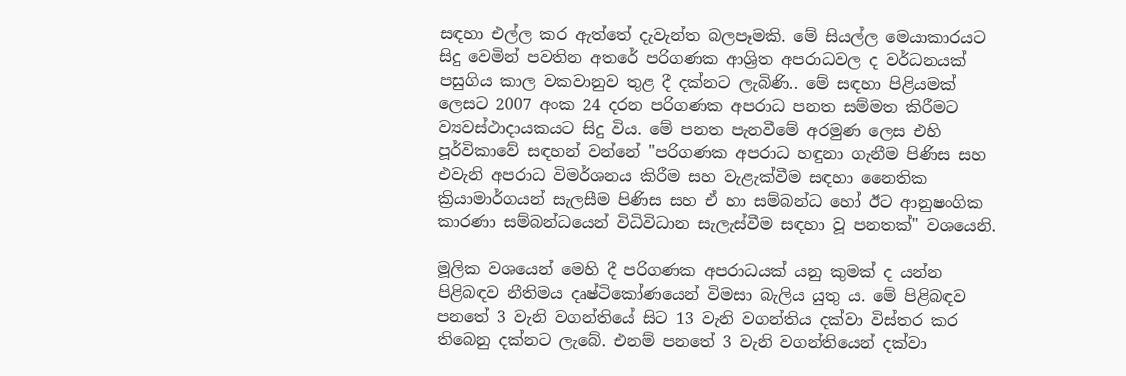සඳහා එල්ල කර ඇත්තේ දැවැන්ත බලපෑමකි. මේ සියල්ල මෙයාකාරයට සිදු වෙමින් පවතින අතරේ පරිගණක ආශ්‍රිත අපරාධවල ද වර්ධනයක්‌ පසුගිය කාල වකවානුව තුළ දී දක්‌නට ලැබිණි.. මේ සඳහා පිළියමක්‌ ලෙසට 2007 අංක 24 දරන පරිගණක අපරාධ පනත සම්මත කිරීමට ව්‍යවස්‌ථාදායකයට සිදු විය. මේ පනත පැනවීමේ අරමුණ ලෙස එහි පූර්විකාවේ සඳහන් වන්නේ "පරිගණක අපරාධ හඳුනා ගැනීම පිණිස සහ එවැනි අපරාධ විමර්ශනය කිරීම සහ වැළැක්‌වීම සඳහා නෛතික ක්‍රියාමාර්ගයන් සැලසීම පිණිස සහ ඒ හා සම්බන්ධ හෝ ඊට ආනුෂංගික කාරණා සම්බන්ධයෙන් විධිවිධාන සැලැස්‌වීම සඳහා වූ පනතක්‌" වශයෙනි.

මූලික වශයෙන් මෙහි දී පරිගණක අපරාධයක්‌ යනු කුමක්‌ ද යන්න පිළිබඳව නීතිමය දෘෂ්ටිකෝණයෙන් විමසා බැලිය යුතු ය. මේ පිළිබඳව පනතේ 3 වැනි වගන්තියේ සිට 13 වැනි වගන්තිය දක්‌වා විස්‌තර කර තිබෙනු දක්‌නට ලැබේ. එනම් පනතේ 3 වැනි වගන්තියෙන් දක්‌වා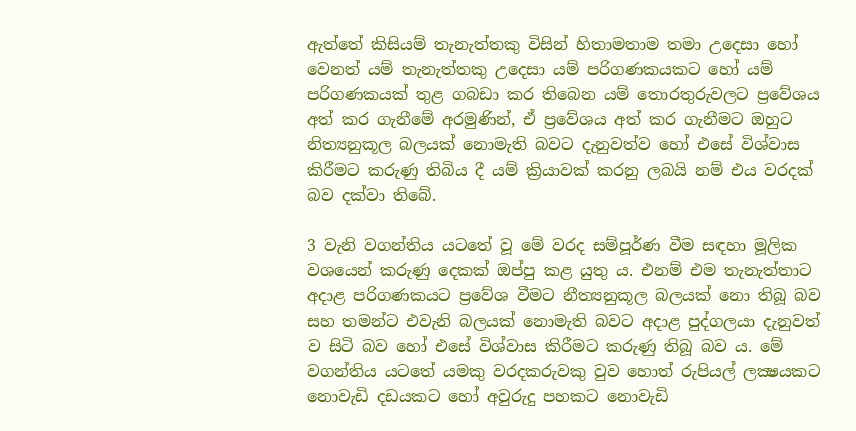ඇත්තේ කිසියම් තැනැත්තකු විසින් හිතාමතාම තමා උදෙසා හෝ වෙනත් යම් තැනැත්තකු උදෙසා යම් පරිගණකයකට හෝ යම් පරිගණකයක්‌ තුළ ගබඩා කර තිබෙන යම් තොරතුරුවලට ප්‍රවේශය අත් කර ගැනීමේ අරමුණින්, ඒ ප්‍රවේශය අත් කර ගැනීමට ඔහුට නිත්‍යනුකූල බලයක්‌ නොමැති බවට දැනුවත්ව හෝ එසේ විශ්වාස කිරීමට කරුණු තිබිය දී යම් ක්‍රියාවක්‌ කරනු ලබයි නම් එය වරදක්‌ බව දක්‌වා තිබේ.

3 වැනි වගන්තිය යටතේ වූ මේ වරද සම්පූර්ණ වීම සඳහා මූලික වශයෙන් කරුණු දෙකක්‌ ඔප්පු කළ යුතු ය. එනම් එම තැනැත්තාට අදාළ පරිගණකයට ප්‍රවේශ වීමට නීත්‍යනුකූල බලයක්‌ නො තිබූ බව සහ තමන්ට එවැනි බලයක්‌ නොමැති බවට අදාළ පුද්ගලයා දැනුවත් ව සිටි බව හෝ එසේ විශ්වාස කිරීමට කරුණු තිබූ බව ය. මේ වගන්තිය යටතේ යමකු වරදකරුවකු වුව හොත් රුපියල් ලක්‍ෂයකට නොවැඩි දඩයකට හෝ අවුරුදු පහකට නොවැඩි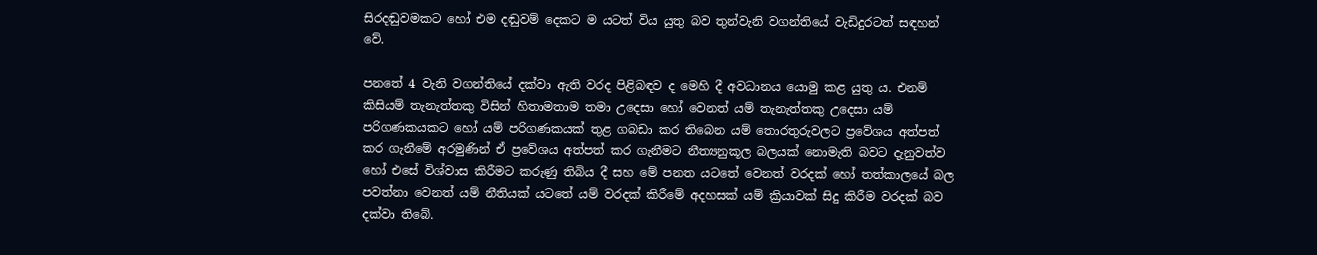සිරදඬුවමකට හෝ එම දඬුවම් දෙකට ම යටත් විය යුතු බව තුන්වැනි වගන්තියේ වැඩිදුරටත් සඳහන් වේ.

පනතේ 4 වැනි වගන්තියේ දක්‌වා ඇති වරද පිළිබඳව ද මෙහි දී අවධානය යොමු කළ යුතු ය. එනම් කිසියම් තැනැත්තකු විසින් හිතාමතාම තමා උදෙසා හෝ වෙනත් යම් තැනැත්තකු උදෙසා යම් පරිගණකයකට හෝ යම් පරිගණකයක්‌ තුළ ගබඩා කර තිබෙන යම් තොරතුරුවලට ප්‍රවේශය අත්පත් කර ගැනීමේ අරමුණින් ඒ ප්‍රවේශය අත්පත් කර ගැනීමට නීත්‍යනුකූල බලයක්‌ නොමැති බවට දැනුවත්ව හෝ එසේ විශ්වාස කිරීමට කරුණු තිබිය දී සහ මේ පනත යටතේ වෙනත් වරදක්‌ හෝ තත්කාලයේ බල පවත්නා වෙනත් යම් නීතියක්‌ යටතේ යම් වරදක්‌ කිරීමේ අදහසක්‌ යම් ක්‍රියාවක්‌ සිදු කිරීම වරදක්‌ බව දක්‌වා තිබේ.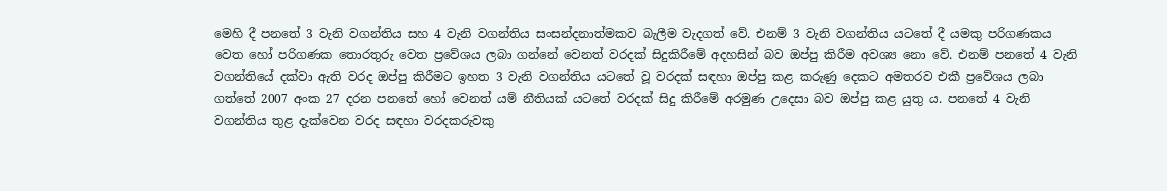මෙහි දී පනතේ 3 වැනි වගන්තිය සහ 4 වැනි වගන්තිය සංසන්දනාත්මකව බැලීම වැදගත් වේ. එනම් 3 වැනි වගන්තිය යටතේ දී යමකු පරිගණකය වෙත හෝ පරිගණක තොරතුරු වෙත ප්‍රවේශය ලබා ගන්නේ වෙනත් වරදක්‌ සිදුකිරීමේ අදහසින් බව ඔප්පු කිරීම අවශ්‍ය නො වේ. එනම් පනතේ 4 වැනි වගන්තියේ දක්‌වා ඇති වරද ඔප්පු කිරීමට ඉහත 3 වැනි වගන්තිය යටතේ වූ වරදක්‌ සඳහා ඔප්පු කළ කරුණු දෙකට අමතරව එකී ප්‍රවේශය ලබා ගත්තේ 2007 අංක 27 දරන පනතේ හෝ වෙනත් යම් නීතියක්‌ යටතේ වරදක්‌ සිදු කිරීමේ අරමුණ උදෙසා බව ඔප්පු කළ යුතු ය. පනතේ 4 වැනි වගන්තිය තුළ දැක්‌වෙන වරද සඳහා වරදකරුවකු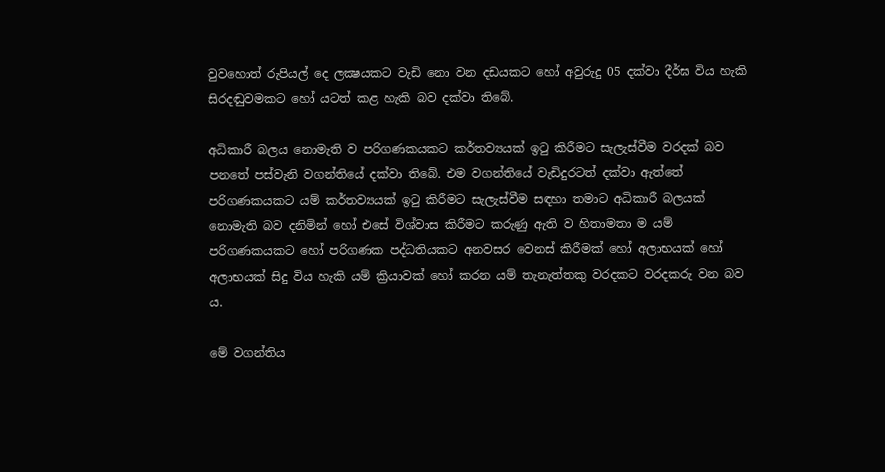වුවහොත් රුපියල් දෙ ලක්‍ෂයකට වැඩි නො වන දඩයකට හෝ අවුරුදු 05 දක්‌වා දීර්ඝ විය හැකි සිරදඬුවමකට හෝ යටත් කළ හැකි බව දක්‌වා තිබේ.

අධිකාරී බලය නොමැති ව පරිගණකයකට කර්තව්‍යයක්‌ ඉටු කිරීමට සැලැස්‌වීම වරදක්‌ බව පනතේ පස්‌වැනි වගන්තියේ දක්‌වා තිබේ. එම වගන්තියේ වැඩිදුරටත් දක්‌වා ඇත්තේ පරිගණකයකට යම් කර්තව්‍යයක්‌ ඉටු කිරීමට සැලැස්‌වීම සඳහා තමාට අධිකාරී බලයක්‌ නොමැති බව දනිමින් හෝ එසේ විශ්වාස කිරීමට කරුණු ඇති ව හිතාමතා ම යම් පරිගණකයකට හෝ පරිගණක පද්ධතියකට අනවසර වෙනස්‌ කිරීමක්‌ හෝ අලාභයක්‌ හෝ අලාභයක්‌ සිදු විය හැකි යම් ක්‍රියාවක්‌ හෝ කරන යම් තැනැත්තකු වරදකට වරදකරු වන බව ය.

මේ වගන්තිය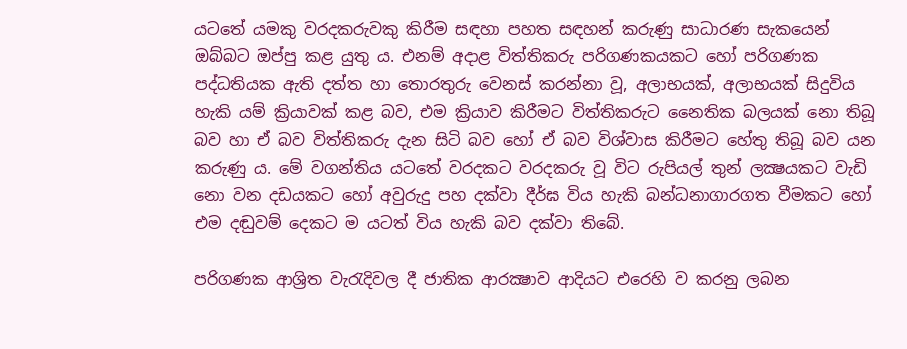යටතේ යමකු වරදකරුවකු කිරීම සඳහා පහත සඳහන් කරුණු සාධාරණ සැකයෙන් ඔබ්බට ඔප්පු කළ යුතු ය. එනම් අදාළ විත්තිකරු පරිගණකයකට හෝ පරිගණක පද්ධතියක ඇති දත්ත හා තොරතුරු වෙනස්‌ කරන්නා වූ, අලාභයක්‌, අලාභයක්‌ සිදුවිය හැකි යම් ක්‍රියාවක්‌ කළ බව, එම ක්‍රියාව කිරීමට විත්තිකරුට නෛතික බලයක්‌ නො තිබූ බව හා ඒ බව විත්තිකරු දැන සිටි බව හෝ ඒ බව විශ්වාස කිරීමට හේතු තිබූ බව යන කරුණු ය. මේ වගන්තිය යටතේ වරදකට වරදකරු වූ විට රුපියල් තුන් ලක්‍ෂයකට වැඩි නො වන දඩයකට හෝ අවුරුදු පහ දක්‌වා දීර්ඝ විය හැකි බන්ධනාගාරගත වීමකට හෝ එම දඬුවම් දෙකට ම යටත් විය හැකි බව දක්‌වා තිබේ.

පරිගණක ආශ්‍රිත වැරැදිවල දී ජාතික ආරක්‍ෂාව ආදියට එරෙහි ව කරනු ලබන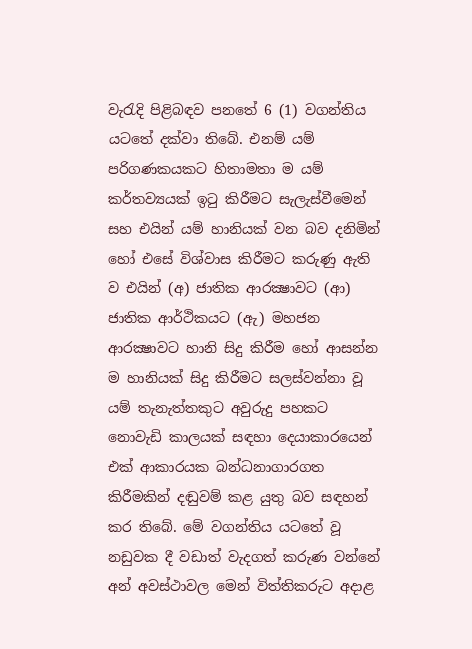වැරැදි පිළිබඳව පනතේ 6 (1) වගන්තිය යටතේ දක්‌වා තිබේ. එනම් යම් පරිගණකයකට හිතාමතා ම යම් කර්තව්‍යයක්‌ ඉටු කිරීමට සැලැස්‌වීමෙන් සහ එයින් යම් හානියක්‌ වන බව දනිමින් හෝ එසේ විශ්වාස කිරීමට කරුණු ඇති ව එයින් (අ) ජාතික ආරක්‍ෂාවට (ආ) ජාතික ආර්ථිකයට (ඇ) මහජන ආරක්‍ෂාවට හානි සිදු කිරීම හෝ ආසන්න ම හානියක්‌ සිදු කිරීමට සලස්‌වන්නා වූ යම් තැනැත්තකුට අවුරුදු පහකට නොවැඩි කාලයක්‌ සඳහා දෙයාකාරයෙන් එක්‌ ආකාරයක බන්ධනාගාරගත කිරීමකින් දඬුවම් කළ යුතු බව සඳහන් කර තිබේ. මේ වගන්තිය යටතේ වූ නඩුවක දී වඩාත් වැදගත් කරුණ වන්නේ අන් අවස්‌ථාවල මෙන් විත්තිකරුට අදාළ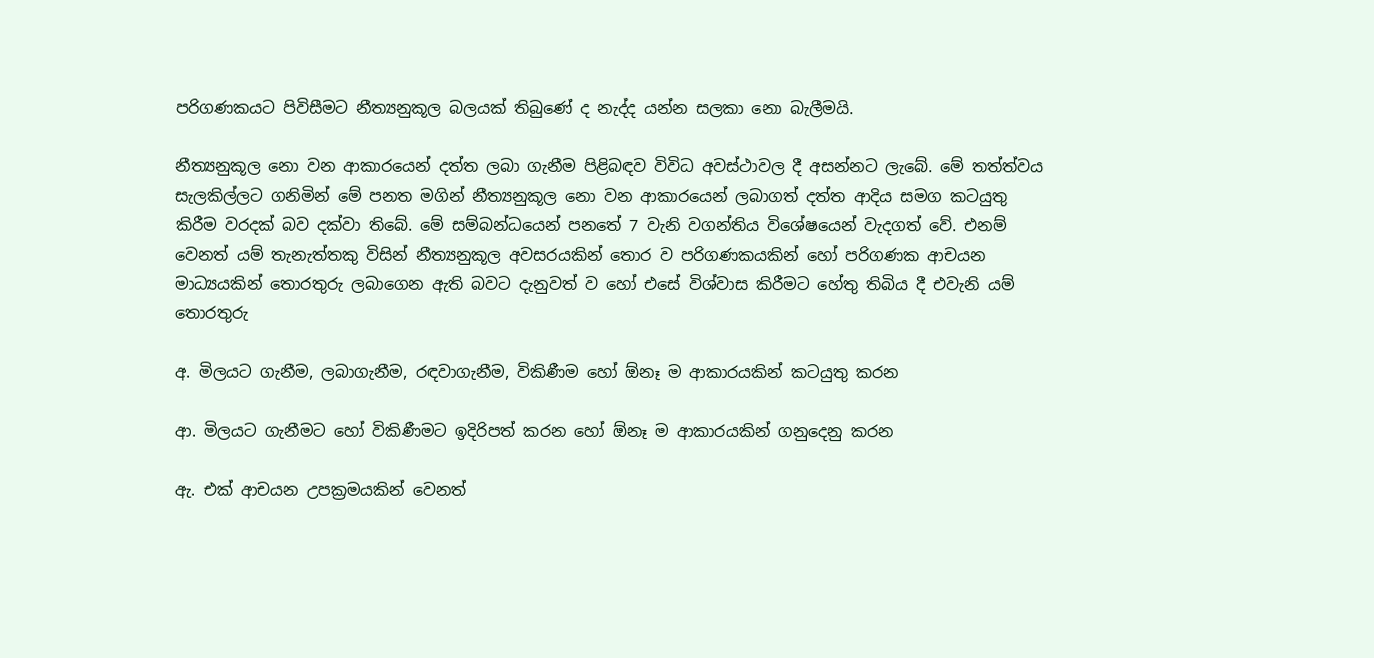පරිගණකයට පිවිසීමට නීත්‍යනුකූල බලයක්‌ තිබුණේ ද නැද්ද යන්න සලකා නො බැලීමයි.

නීත්‍යනුකූල නො වන ආකාරයෙන් දත්ත ලබා ගැනීම පිළිබඳව විවිධ අවස්‌ථාවල දී අසන්නට ලැබේ. මේ තත්ත්වය සැලකිල්ලට ගනිමින් මේ පනත මගින් නීත්‍යනුකූල නො වන ආකාරයෙන් ලබාගත් දත්ත ආදිය සමග කටයුතු කිරීම වරදක්‌ බව දක්‌වා තිබේ. මේ සම්බන්ධයෙන් පනතේ 7 වැනි වගන්තිය විශේෂයෙන් වැදගත් වේ. එනම් වෙනත් යම් තැනැත්තකු විසින් නීත්‍යනුකූල අවසරයකින් තොර ව පරිගණකයකින් හෝ පරිගණක ආචයන මාධ්‍යයකින් තොරතුරු ලබාගෙන ඇති බවට දැනුවත් ව හෝ එසේ විශ්වාස කිරීමට හේතු තිබිය දී එවැනි යම් තොරතුරු

අ. මිලයට ගැනීම, ලබාගැනීම, රඳවාගැනීම, විකිණීම හෝ ඕනෑ ම ආකාරයකින් කටයුතු කරන

ආ. මිලයට ගැනීමට හෝ විකිණීමට ඉදිරිපත් කරන හෝ ඕනෑ ම ආකාරයකින් ගනුදෙනු කරන

ඇ. එක්‌ ආචයන උපක්‍රමයකින් වෙනත්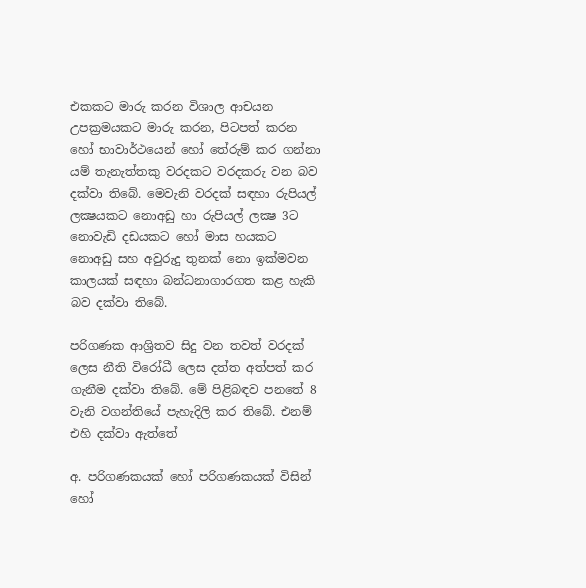එකකට මාරු කරන විශාල ආචයන උපක්‍රමයකට මාරු කරන, පිටපත් කරන හෝ භාවාර්ථයෙන් හෝ තේරුම් කර ගන්නා යම් තැනැත්තකු වරදකට වරදකරු වන බව දක්‌වා තිබේ. මෙවැනි වරදක්‌ සඳහා රුපියල් ලක්‍ෂයකට නොඅඩු හා රුපියල් ලක්‍ෂ 3ට නොවැඩි දඩයකට හෝ මාස හයකට නොඅඩු සහ අවුරුදු තුනක්‌ නො ඉක්‌මවන කාලයක්‌ සඳහා බන්ධනාගාරගත කළ හැකි බව දක්‌වා තිබේ.

පරිගණක ආශ්‍රිතව සිදු වන තවත් වරදක්‌ ලෙස නීති විරෝධී ලෙස දත්ත අත්පත් කර ගැනීම දක්‌වා තිබේ. මේ පිළිබඳව පනතේ 8 වැනි වගන්තියේ පැහැදිලි කර තිබේ. එනම් එහි දක්‌වා ඇත්තේ

අ. පරිගණකයක්‌ හෝ පරිගණකයක්‌ විසින් හෝ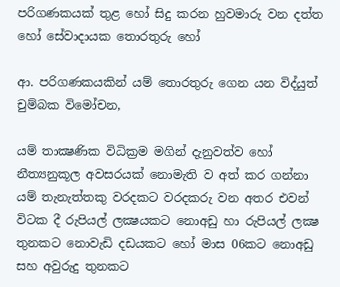පරිගණකයක්‌ තුළ හෝ සිදු කරන හුවමාරු වන දත්ත හෝ සේවාදායක තොරතුරු හෝ

ආ. පරිගණකයකින් යම් තොරතුරු ගෙන යන විද්යුත් චුම්බක විමෝචන,

යම් තාක්‍ෂණික විධික්‍රම මගින් දැනුවත්ව හෝ නීත්‍යනුකූල අවසරයක්‌ නොමැති ව අත් කර ගන්නා යම් තැනැත්තකු වරදකට වරදකරු වන අතර එවන් විටක දී රුපියල් ලක්‍ෂයකට නොඅඩු හා රුපියල් ලක්‍ෂ තුනකට නොවැඩි දඩයකට හෝ මාස 06කට නොඅඩු සහ අවුරුදු තුනකට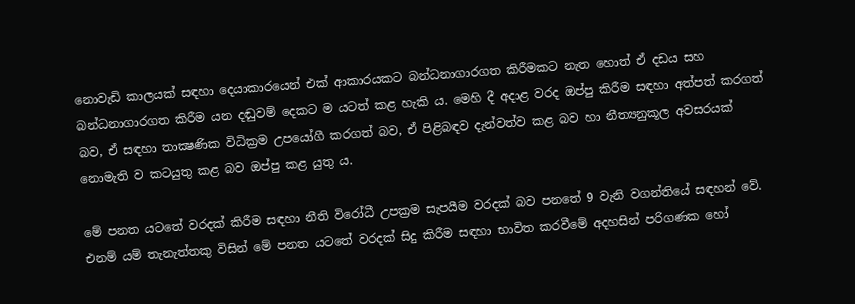නොවැඩි කාලයක්‌ සඳහා දෙයාකාරයෙන් එක්‌ ආකාරයකට බන්ධනාගාරගත කිරීමකට නැත හොත් ඒ දඩය සහ බන්ධනාගාරගත කිරීම යන දඬුවම් දෙකට ම යටත් කළ හැකි ය. මෙහි දී අදාළ වරද ඔප්පු කිරීම සඳහා අත්පත් කරගත් බව, ඒ සඳහා තාක්‍ෂණික විධික්‍රම උපයෝගී කරගත් බව, ඒ පිළිබඳව දැන්වත්ව කළ බව හා නීත්‍යනුකූල අවසරයක්‌ නොමැති ව කටයුතු කළ බව ඔප්පු කළ යුතු ය.

මේ පනත යටතේ වරදක්‌ කිරීම සඳහා නීති විරෝධී උපක්‍රම සැපයීම වරදක්‌ බව පනතේ 9 වැනි වගන්තියේ සඳහන් වේ. එනම් යම් තැනැත්තකු විසින් මේ පනත යටතේ වරදක්‌ සිදු කිරීම සඳහා භාවිත කරවීමේ අදහසින් පරිගණක හෝ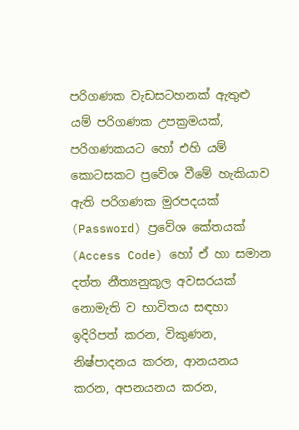පරිගණක වැඩසටහනක්‌ ඇතුළු යම් පරිගණක උපක්‍රමයක්‌, පරිගණකයට හෝ එහි යම් කොටසකට ප්‍රවේශ වීමේ හැකියාව ඇති පරිගණක මුරපදයක්‌ (Password) ප්‍රවේශ කේතයක්‌ (Access Code) හෝ ඒ හා සමාන දත්ත නීත්‍යනුකූල අවසරයක්‌ නොමැති ව භාවිතය සඳහා ඉදිරිපත් කරන, විකුණන, නිෂ්පාදනය කරන, ආනයනය කරන, අපනයනය කරන,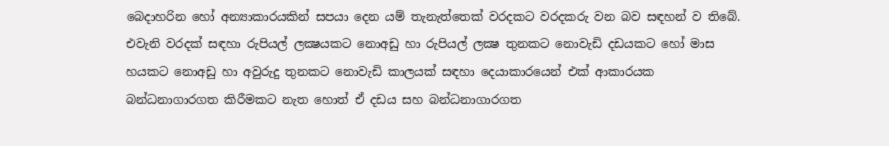බෙදාහරින හෝ අන්‍යාකාරයකින් සපයා දෙන යම් තැනැත්තෙක්‌ වරදකට වරදකරු වන බව සඳහන් ව තිබේ. එවැනි වරදක්‌ සඳහා රුපියල් ලක්‍ෂයකට නොඅඩු හා රුපියල් ලක්‍ෂ තුනකට නොවැඩි දඩයකට හෝ මාස හයකට නොඅඩු හා අවුරුදු තුනකට නොවැඩි කාලයක්‌ සඳහා දෙයාකාරයෙන් එක්‌ ආකාරයක බන්ධනාගාරගත කිරීමකට නැත හොත් ඒ දඩය සහ බන්ධනාගාරගත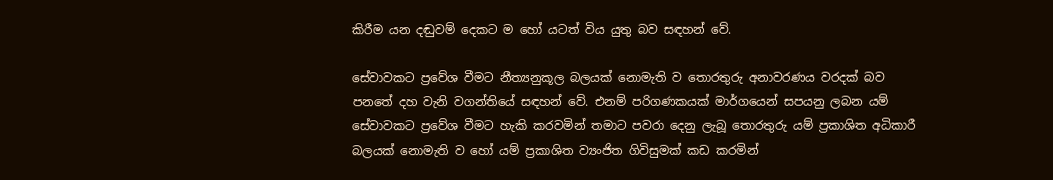කිරීම යන දඬුවම් දෙකට ම හෝ යටත් විය යුතු බව සඳහන් වේ.

සේවාවකට ප්‍රවේශ වීමට නීත්‍යනුකූල බලයක්‌ නොමැති ව තොරතුරු අනාවරණය වරදක්‌ බව පනතේ දහ වැනි වගන්තියේ සඳහන් වේ. එනම් පරිගණකයක්‌ මාර්ගයෙන් සපයනු ලබන යම් සේවාවකට ප්‍රවේශ වීමට හැකි කරවමින් තමාට පවරා දෙනු ලැබූ තොරතුරු යම් ප්‍රකාශිත අධිකාරී බලයක්‌ නොමැති ව හෝ යම් ප්‍රකාශිත ව්‍යංජිත ගිවිසුමක්‌ කඩ කරමින්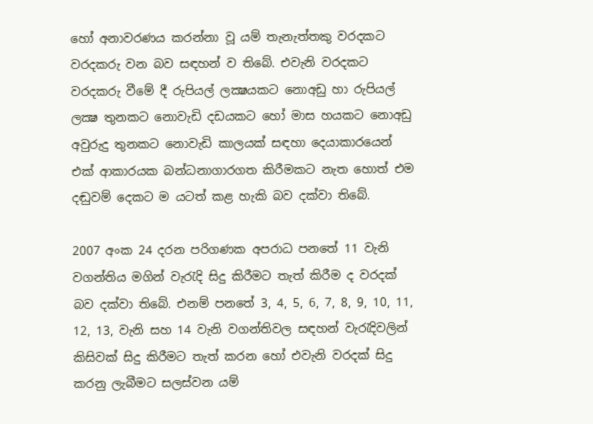හෝ අනාවරණය කරන්නා වූ යම් තැනැත්තකු වරදකට වරදකරු වන බව සඳහන් ව තිබේ. එවැනි වරදකට වරදකරු වීමේ දී රුපියල් ලක්‍ෂයකට නොඅඩු හා රුපියල් ලක්‍ෂ තුනකට නොවැඩි දඩයකට හෝ මාස හයකට නොඅඩු අවුරුදු තුනකට නොවැඩි කාලයක්‌ සඳහා දෙයාකාරයෙන් එක්‌ ආකාරයක බන්ධනාගාරගත කිරීමකට නැත හොත් එම දඬුවම් දෙකට ම යටත් කළ හැකි බව දක්‌වා තිබේ.

2007 අංක 24 දරන පරිගණක අපරාධ පනතේ 11 වැනි වගන්තිය මගින් වැරැදි සිදු කිරීමට තැත් කිරීම ද වරදක්‌ බව දක්‌වා තිබේ. එනම් පනතේ 3, 4, 5, 6, 7, 8, 9, 10, 11, 12, 13, වැනි සහ 14 වැනි වගන්තිවල සඳහන් වැරැදිවලින් කිසිවක්‌ සිදු කිරීමට තැත් කරන හෝ එවැනි වරදක්‌ සිදු කරනු ලැබීමට සලස්‌වන යම්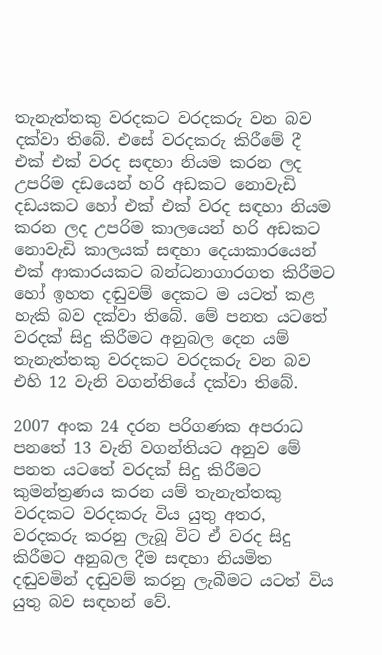තැනැත්තකු වරදකට වරදකරු වන බව දක්‌වා තිබේ. එසේ වරදකරු කිරීමේ දී එක්‌ එක්‌ වරද සඳහා නියම කරන ලද උපරිම දඩයෙන් හරි අඩකට නොවැඩි දඩයකට හෝ එක්‌ එක්‌ වරද සඳහා නියම කරන ලද උපරිම කාලයෙන් හරි අඩකට නොවැඩි කාලයක්‌ සඳහා දෙයාකාරයෙන් එක්‌ ආකාරයකට බන්ධනාගාරගත කිරීමට හෝ ඉහත දඬුවම් දෙකට ම යටත් කළ හැකි බව දක්‌වා තිබේ. මේ පනත යටතේ වරදක්‌ සිදු කිරීමට අනුබල දෙන යම් තැනැත්තකු වරදකට වරදකරු වන බව එහි 12 වැනි වගන්තියේ දක්‌වා තිබේ.

2007 අංක 24 දරන පරිගණක අපරාධ පනතේ 13 වැනි වගන්තියට අනුව මේ පනත යටතේ වරදක්‌ සිදු කිරීමට කුමන්ත්‍රණය කරන යම් තැනැත්තකු වරදකට වරදකරු විය යුතු අතර, වරදකරු කරනු ලැබූ විට ඒ වරද සිදු කිරීමට අනුබල දීම සඳහා නියමිත දඬුවමින් දඬුවම් කරනු ලැබීමට යටත් විය යුතු බව සඳහන් වේ.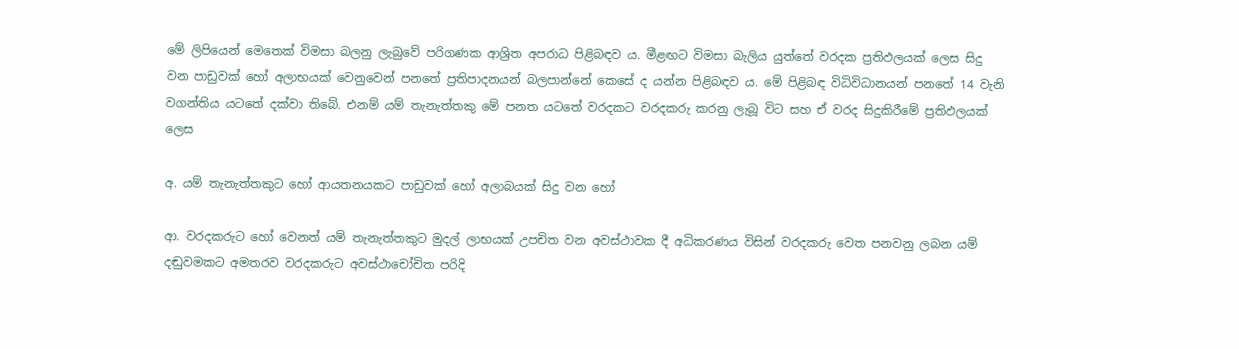මේ ලිපියෙන් මෙතෙක්‌ විමසා බලනු ලැබුවේ පරිගණක ආශ්‍රිත අපරාධ පිළිබඳව ය. මීළඟට විමසා බැලිය යුත්තේ වරදක ප්‍රතිඵලයක්‌ ලෙස සිදු වන පාඩුවක්‌ හෝ අලාභයක්‌ වෙනුවෙන් පනතේ ප්‍රතිපාදනයන් බලපාන්නේ කෙසේ ද යන්න පිළිබඳව ය. මේ පිළිබඳ විධිවිධානයන් පනතේ 14 වැනි වගන්තිය යටතේ දක්‌වා තිබේ. එනම් යම් තැනැත්තකු මේ පනත යටතේ වරදකට වරදකරු කරනු ලැබූ විට සහ ඒ වරද සිදුකිරීමේ ප්‍රතිඵලයක්‌ ලෙස

අ. යම් තැනැත්තකුට හෝ ආයතනයකට පාඩුවක්‌ හෝ අලාබයක්‌ සිදු වන හෝ

ආ. වරදකරුට හෝ වෙනත් යම් තැනැත්තකුට මුදල් ලාභයක්‌ උපචිත වන අවස්‌ථාවක දී අධිකරණය විසින් වරදකරු වෙත පනවනු ලබන යම් දඬුවමකට අමතරව වරදකරුට අවස්‌ථාචෝචිත පරිදි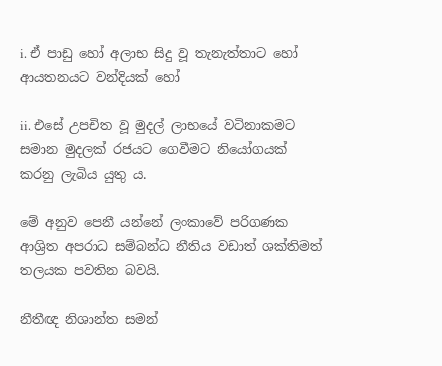i. ඒ පාඩු හෝ අලාභ සිදු වූ තැනැත්තාට හෝ ආයතනයට වන්දියක්‌ හෝ

ii. එසේ උපචිත වූ මුදල් ලාභයේ වටිනාකමට සමාන මුදලක්‌ රජයට ගෙවීමට නියෝගයක්‌ කරනු ලැබිය යුතු ය.

මේ අනුව පෙනී යන්නේ ලංකාවේ පරිගණක ආශ්‍රිත අපරාධ සම්බන්ධ නීතිය වඩාත් ශක්‌තිමත් තලයක පවතින බවයි.

නීතීඥ නිශාන්ත සමන්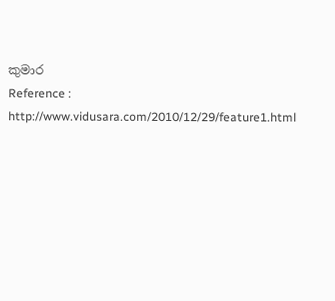කුමාර
Reference : http://www.vidusara.com/2010/12/29/feature1.html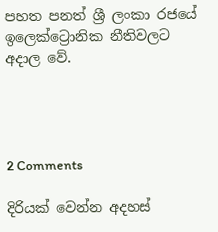පහත පනත් ශ්‍රී ලංකා රජයේ ඉලෙක්ට්‍රොනික නීතිවලට අදාල වේ.




2 Comments

දිරියක් වෙන්න අදහස්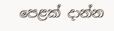පෙළක් දාන්න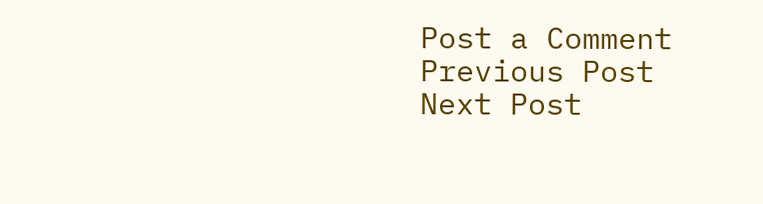Post a Comment
Previous Post Next Post